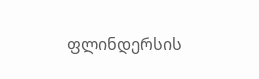ფლინდერსის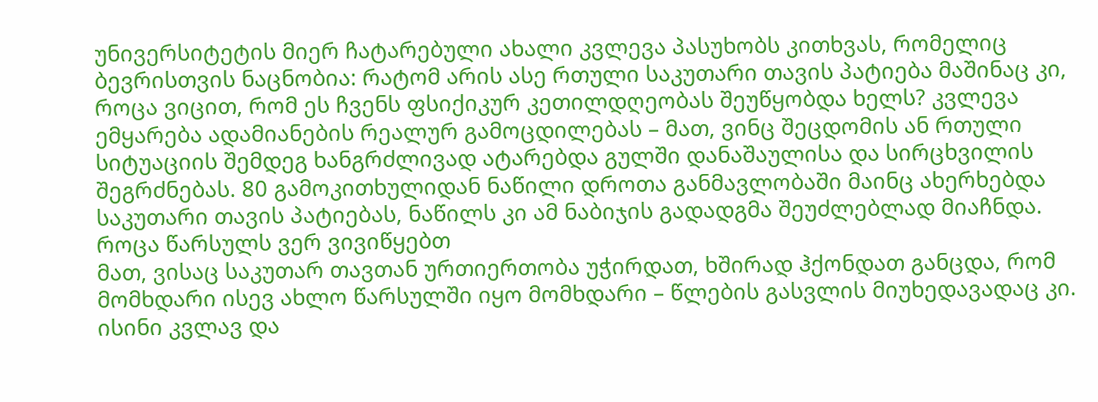უნივერსიტეტის მიერ ჩატარებული ახალი კვლევა პასუხობს კითხვას, რომელიც ბევრისთვის ნაცნობია: რატომ არის ასე რთული საკუთარი თავის პატიება მაშინაც კი, როცა ვიცით, რომ ეს ჩვენს ფსიქიკურ კეთილდღეობას შეუწყობდა ხელს? კვლევა ემყარება ადამიანების რეალურ გამოცდილებას – მათ, ვინც შეცდომის ან რთული სიტუაციის შემდეგ ხანგრძლივად ატარებდა გულში დანაშაულისა და სირცხვილის შეგრძნებას. 80 გამოკითხულიდან ნაწილი დროთა განმავლობაში მაინც ახერხებდა საკუთარი თავის პატიებას, ნაწილს კი ამ ნაბიჯის გადადგმა შეუძლებლად მიაჩნდა.
როცა წარსულს ვერ ვივიწყებთ
მათ, ვისაც საკუთარ თავთან ურთიერთობა უჭირდათ, ხშირად ჰქონდათ განცდა, რომ მომხდარი ისევ ახლო წარსულში იყო მომხდარი – წლების გასვლის მიუხედავადაც კი. ისინი კვლავ და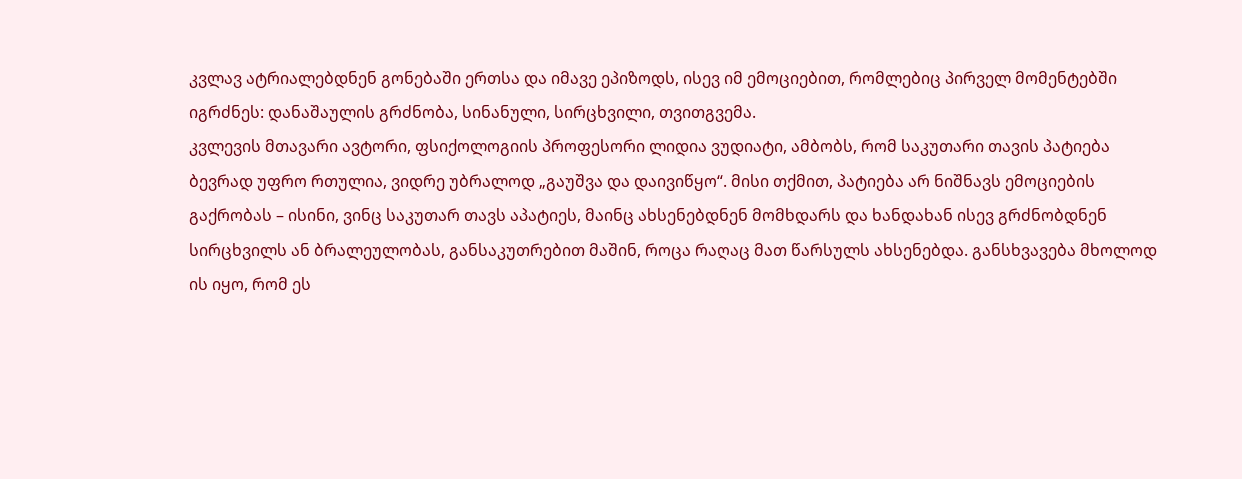კვლავ ატრიალებდნენ გონებაში ერთსა და იმავე ეპიზოდს, ისევ იმ ემოციებით, რომლებიც პირველ მომენტებში იგრძნეს: დანაშაულის გრძნობა, სინანული, სირცხვილი, თვითგვემა.
კვლევის მთავარი ავტორი, ფსიქოლოგიის პროფესორი ლიდია ვუდიატი, ამბობს, რომ საკუთარი თავის პატიება ბევრად უფრო რთულია, ვიდრე უბრალოდ „გაუშვა და დაივიწყო“. მისი თქმით, პატიება არ ნიშნავს ემოციების გაქრობას – ისინი, ვინც საკუთარ თავს აპატიეს, მაინც ახსენებდნენ მომხდარს და ხანდახან ისევ გრძნობდნენ სირცხვილს ან ბრალეულობას, განსაკუთრებით მაშინ, როცა რაღაც მათ წარსულს ახსენებდა. განსხვავება მხოლოდ ის იყო, რომ ეს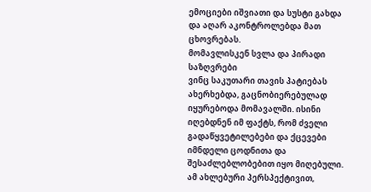ემოციები იშვიათი და სუსტი გახდა და აღარ აკონტროლებდა მათ ცხოვრებას.
მომავლისკენ სვლა და პირადი საზღვრები
ვინც საკუთარი თავის პატიებას ახერხებდა, გაცნობიერებულად იყურებოდა მომავალში. ისინი იღებდნენ იმ ფაქტს, რომ ძველი გადაწყვეტილებები და ქცევები იმნდელი ცოდნითა და შესაძლებლობებით იყო მიღებული. ამ ახლებური პერსპექტივით,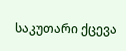საკუთარი ქცევა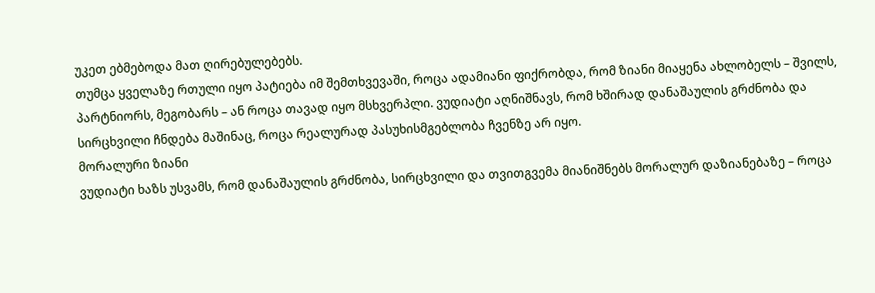უკეთ ებმებოდა მათ ღირებულებებს.
თუმცა ყველაზე რთული იყო პატიება იმ შემთხვევაში, როცა ადამიანი ფიქრობდა, რომ ზიანი მიაყენა ახლობელს – შვილს, პარტნიორს, მეგობარს – ან როცა თავად იყო მსხვერპლი. ვუდიატი აღნიშნავს, რომ ხშირად დანაშაულის გრძნობა და სირცხვილი ჩნდება მაშინაც, როცა რეალურად პასუხისმგებლობა ჩვენზე არ იყო.
მორალური ზიანი
ვუდიატი ხაზს უსვამს, რომ დანაშაულის გრძნობა, სირცხვილი და თვითგვემა მიანიშნებს მორალურ დაზიანებაზე – როცა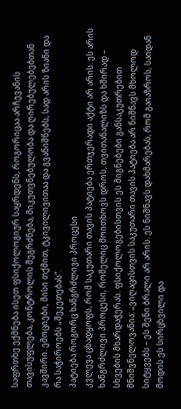საფრთხე ექმნება ისეთ ფსიქოლოგიურ საყრდენს, როგორიცაა არჩევანის თავისუფლება, კონტროლის შეგრძნება, მიკუთვნებულობა და ღირებულებებთან კავშირი. ემოციები, მისი თქმით, ტკივილივითაა და გვანიშნებს, სად არის ზიანი და რა საჭიროებს „შეკეთებას“.
პატიება როგორც ხანგრძლივი პროცესი
კვლევა ცხადყოფს, რომ საკუთარი თავის პატიება ერთჯერადი აქტი არ არის. ეს არის ხანგრძლივი პროცესი, რომელიც მოითხოვს დროს, თვითანალიზს და ხშირად – სხვების მხარდაჭერას. ფსიქოლოგებისთვის ეს მიგნებები განსაკუთრებით მნიშვნელოვანია: „ვიღაცისთვის საკუთარი თავის პატიება არ ნიშნავს მხოლოდ სიტყვებს – ეს შენი ბრალი არ არის. ეს ნიშნავს დახმარებას, რომ გაიაზროს, საიდან მოდის ეს სირცხვილი და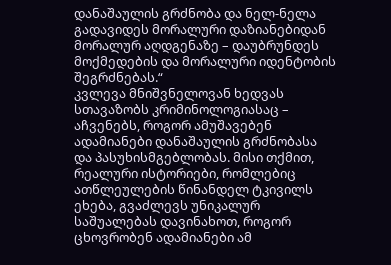დანაშაულის გრძნობა და ნელ-ნელა გადავიდეს მორალური დაზიანებიდან მორალურ აღდგენაზე – დაუბრუნდეს მოქმედების და მორალური იდენტობის შეგრძნებას.“
კვლევა მნიშვნელოვან ხედვას სთავაზობს კრიმინოლოგიასაც – აჩვენებს, როგორ ამუშავებენ ადამიანები დანაშაულის გრძნობასა და პასუხისმგებლობას. მისი თქმით, რეალური ისტორიები, რომლებიც ათწლეულების წინანდელ ტკივილს ეხება, გვაძლევს უნიკალურ საშუალებას დავინახოთ, როგორ ცხოვრობენ ადამიანები ამ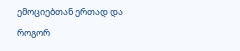ემოციებთან ერთად და როგორ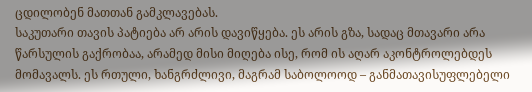ცდილობენ მათთან გამკლავებას.
საკუთარი თავის პატიება არ არის დავიწყება. ეს არის გზა, სადაც მთავარი არა წარსულის გაქრობაა, არამედ მისი მიღება ისე, რომ ის აღარ აკონტროლებდეს მომავალს. ეს რთული, ხანგრძლივი, მაგრამ საბოლოოდ – განმათავისუფლებელი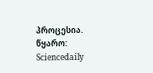პროცესია.
წყარო: Sciencedaily